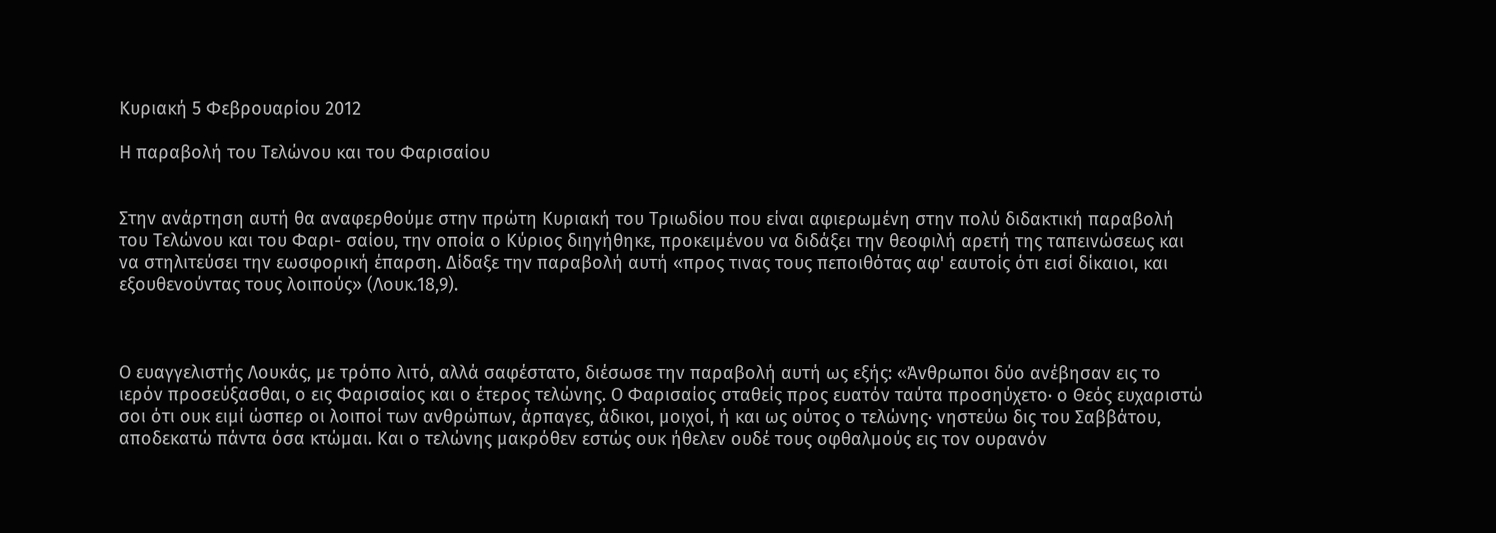Κυριακή 5 Φεβρουαρίου 2012

Η παραβολή του Τελώνου και του Φαρισαίου


Στην ανάρτηση αυτή θα αναφερθούμε στην πρώτη Κυριακή του Τριωδίου που είναι αφιερωμένη στην πολύ διδακτική παραβολή του Τελώνου και του Φαρι- σαίου, την οποία ο Κύριος διηγήθηκε, προκειμένου να διδάξει την θεοφιλή αρετή της ταπεινώσεως και να στηλιτεύσει την εωσφορική έπαρση. Δίδαξε την παραβολή αυτή «προς τινας τους πεποιθότας αφ' εαυτοίς ότι εισί δίκαιοι, και εξουθενούντας τους λοιπούς» (Λουκ.18,9).



Ο ευαγγελιστής Λουκάς, με τρόπο λιτό, αλλά σαφέστατο, διέσωσε την παραβολή αυτή ως εξής: «Άνθρωποι δύο ανέβησαν εις το ιερόν προσεύξασθαι, ο εις Φαρισαίος και ο έτερος τελώνης. Ο Φαρισαίος σταθείς προς ευατόν ταύτα προσηύχετο· ο Θεός ευχαριστώ σοι ότι ουκ ειμί ώσπερ οι λοιποί των ανθρώπων, άρπαγες, άδικοι, μοιχοί, ή και ως ούτος ο τελώνης· νηστεύω δις του Σαββάτου, αποδεκατώ πάντα όσα κτώμαι. Και ο τελώνης μακρόθεν εστώς ουκ ήθελεν ουδέ τους οφθαλμούς εις τον ουρανόν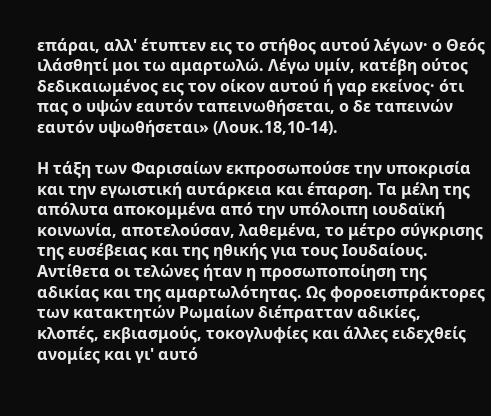επάραι, αλλ' έτυπτεν εις το στήθος αυτού λέγων· ο Θεός ιλάσθητί μοι τω αμαρτωλώ. Λέγω υμίν, κατέβη ούτος δεδικαιωμένος εις τον οίκον αυτού ή γαρ εκείνος· ότι πας ο υψών εαυτόν ταπεινωθήσεται, ο δε ταπεινών εαυτόν υψωθήσεται» (Λουκ.18,10-14).

Η τάξη των Φαρισαίων εκπροσωπούσε την υποκρισία και την εγωιστική αυτάρκεια και έπαρση. Τα μέλη της απόλυτα αποκομμένα από την υπόλοιπη ιουδαϊκή κοινωνία, αποτελούσαν, λαθεμένα, το μέτρο σύγκρισης της ευσέβειας και της ηθικής για τους Ιουδαίους. Αντίθετα οι τελώνες ήταν η προσωποποίηση της αδικίας και της αμαρτωλότητας. Ως φοροεισπράκτορες των κατακτητών Ρωμαίων διέπρατταν αδικίες, κλοπές, εκβιασμούς, τοκογλυφίες και άλλες ειδεχθείς ανομίες και γι' αυτό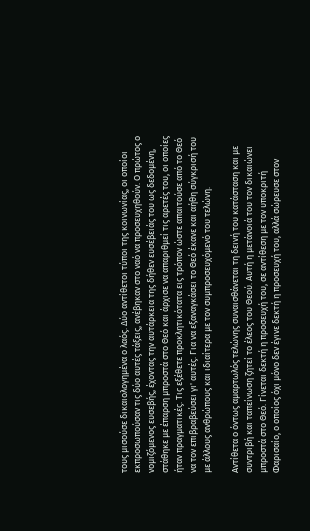τους μισούσε δικαιολογημένα ο λαός. Δύο αντίθετοι τύποι της κοινωνίας, οι οποίοι εκπροσωπούσαν τις δύο αυτές τάξεις, ανέβηκαν στο ναό να προσευχηθούν. Ο πρώτος ο νομιζόμενος ευσεβής, έχοντας την αυτάρκεια της δήθεν ευσέβειάς του ως δεδομένη, στάθηκε με έπαρση μπροστά στο Θεό και άρχισε να απαριθμεί τις αρετές του, οι οποίες ήταν πραγματικές. Τις εξέθετε προκλητικότατα εις τρόπον ώστε απαιτούσε από το Θεό να τον επιβραβεύσει γι' αυτές. Για να εξαναγκάσει το Θεό έκανε και αήθη σύγκρισή του με άλλους ανθρώπους και ιδιαίτερα με τον συμπροσευχόμενό του τελώνη.

Αντίθετα ο όντως αμαρτωλός τελώνης συναισθάνεται τη δεινή του κατάσταση και με συντριβή και ταπείνωση ζητεί το έλεος του Θεού. Αυτή η μετάνοιά του τον δικαιώνει μπροστά στο Θεό. Γίνεται δεκτή η προσευχή του, σε αντίθεση με τον υποκριτή Φαρισαίο, ο οποίος όχι μόνο δεν έγινε δεκτή η προσευχή του, αλλά σώρευσε στον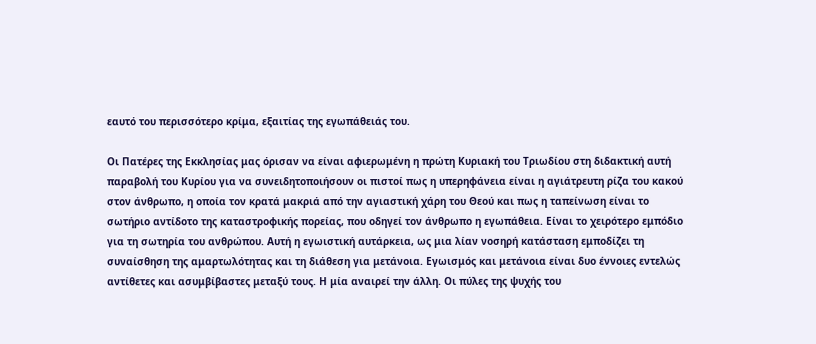εαυτό του περισσότερο κρίμα, εξαιτίας της εγωπάθειάς του.

Οι Πατέρες της Εκκλησίας μας όρισαν να είναι αφιερωμένη η πρώτη Κυριακή του Τριωδίου στη διδακτική αυτή παραβολή του Κυρίου για να συνειδητοποιήσουν οι πιστοί πως η υπερηφάνεια είναι η αγιάτρευτη ρίζα του κακού στον άνθρωπο, η οποία τον κρατά μακριά από την αγιαστική χάρη του Θεού και πως η ταπείνωση είναι το σωτήριο αντίδοτο της καταστροφικής πορείας, που οδηγεί τον άνθρωπο η εγωπάθεια. Είναι το χειρότερο εμπόδιο για τη σωτηρία του ανθρώπου. Αυτή η εγωιστική αυτάρκεια, ως μια λίαν νοσηρή κατάσταση εμποδίζει τη συναίσθηση της αμαρτωλότητας και τη διάθεση για μετάνοια. Εγωισμός και μετάνοια είναι δυο έννοιες εντελώς αντίθετες και ασυμβίβαστες μεταξύ τους. Η μία αναιρεί την άλλη. Οι πύλες της ψυχής του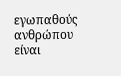εγωπαθούς ανθρώπου είναι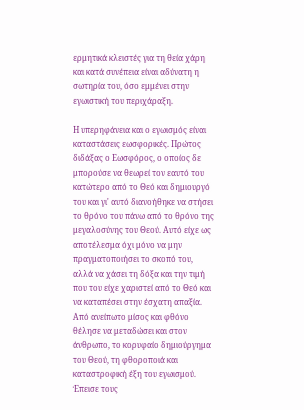ερμητικά κλειστές για τη θεία χάρη και κατά συνέπεια είναι αδύνατη η σωτηρία του, όσο εμμένει στην εγωιστική του περιχάραξη.

Η υπερηφάνεια και ο εγωισμός είναι καταστάσεις εωσφορικές. Πρώτος διδάξας ο Εωσφόρος, ο οποίος δε μπορούσε να θεωρεί τον εαυτό του κατώτερο από το Θεό και δημιουργό του και γι' αυτό διανοήθηκε να στήσει το θρόνο του πάνω από το θρόνο της μεγαλοσύνης του Θεού. Αυτό είχε ως αποτέλεσμα όχι μόνο να μην πραγματοποιήσει το σκοπό του, αλλά να χάσει τη δόξα και την τιμή που του είχε χαριστεί από το Θεό και να καταπέσει στην έσχατη απαξία. Από ανείπωτο μίσος και φθόνο θέλησε να μεταδώσει και στον άνθρωπο, το κορυφαίο δημιούργημα του Θεού, τη φθοροποιά και καταστροφική έξη του εγωισμού. Έπεισε τους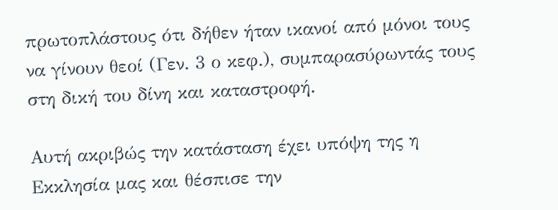πρωτοπλάστους ότι δήθεν ήταν ικανοί από μόνοι τους να γίνουν θεοί (Γεν. 3 ο κεφ.), συμπαρασύρωντάς τους στη δική του δίνη και καταστροφή.

Αυτή ακριβώς την κατάσταση έχει υπόψη της η Εκκλησία μας και θέσπισε την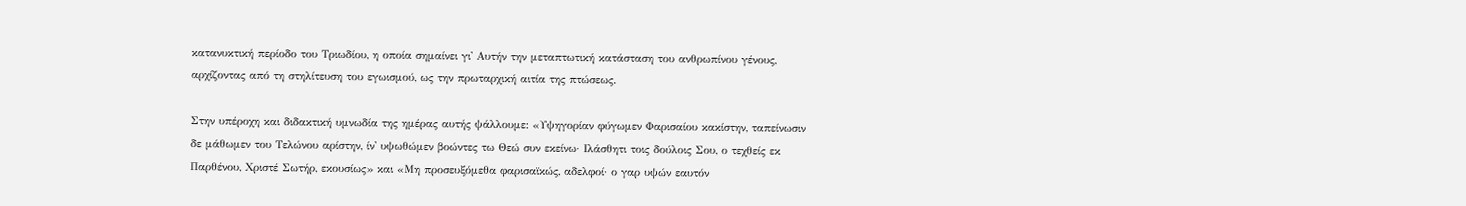κατανυκτική περίοδο του Τριωδίου, η οποία σημαίνει γι' Αυτήν την μεταπτωτική κατάσταση του ανθρωπίνου γένους, αρχίζοντας από τη στηλίτευση του εγωισμού, ως την πρωταρχική αιτία της πτώσεως.

Στην υπέροχη και διδακτική υμνωδία της ημέρας αυτής ψάλλουμε: «Υψηγορίαν φύγωμεν Φαρισαίου κακίστην, ταπείνωσιν δε μάθωμεν του Τελώνου αρίστην, ίν' υψωθώμεν βοώντες τω Θεώ συν εκείνω· Ιλάσθητι τοις δούλοις Σου, ο τεχθείς εκ Παρθένου, Χριστέ Σωτήρ, εκουσίως» και «Μη προσευξόμεθα φαρισαϊκώς, αδελφοί· ο γαρ υψών εαυτόν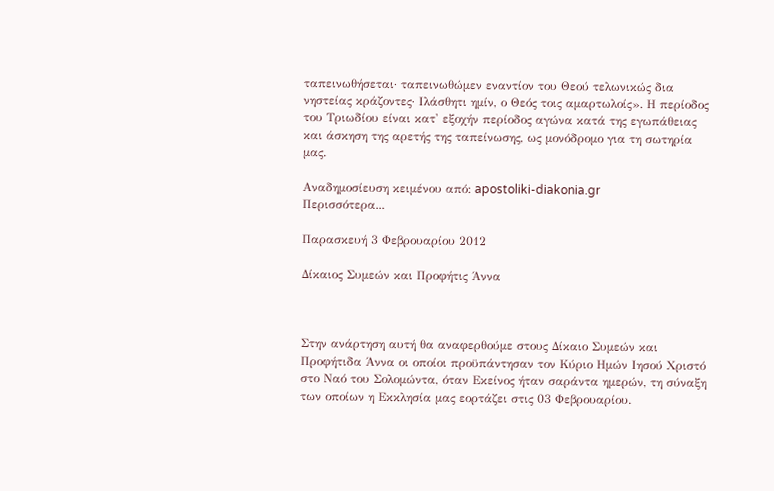ταπεινωθήσεται· ταπεινωθώμεν εναντίον του Θεού τελωνικώς δια νηστείας κράζοντες· Ιλάσθητι ημίν, ο Θεός τοις αμαρτωλοίς». Η περίοδος του Τριωδίου είναι κατ' εξοχήν περίοδος αγώνα κατά της εγωπάθειας και άσκηση της αρετής της ταπείνωσης, ως μονόδρομο για τη σωτηρία μας.

Αναδημοσίευση κειμένου από: apostoliki-diakonia.gr
Περισσότερα...

Παρασκευή 3 Φεβρουαρίου 2012

Δίκαιος Συμεών και Προφήτις Άννα



Στην ανάρτηση αυτή θα αναφερθούμε στους Δίκαιο Συμεών και Προφήτιδα Άννα οι οποίοι προϋπάντησαν τον Κύριο Ημών Ιησού Χριστό στο Ναό του Σολομώντα, όταν Εκείνος ήταν σαράντα ημερών, τη σύναξη των οποίων η Εκκλησία μας εορτάζει στις 03 Φεβρουαρίου.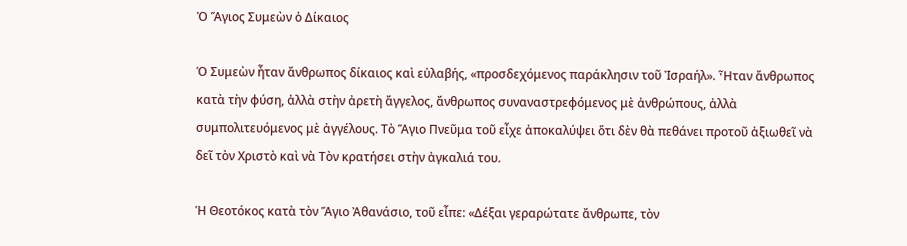Ὁ Ἅγιος Συμεὼν ὁ Δίκαιος

Ὁ Συμεὼν ἦταν ἄνθρωπος δίκαιος καὶ εὐλαβής, «προσδεχόμενος παράκλησιν τοῦ Ἰσραήλ». Ἦταν ἄνθρωπος κατὰ τὴν φύση, ἀλλὰ στὴν ἀρετὴ ἄγγελος, ἄνθρωπος συναναστρεφόμενος μὲ ἀνθρώπους, ἀλλὰ συμπολιτευόμενος μὲ ἀγγέλους. Τὸ Ἅγιο Πνεῦμα τοῦ εἶχε ἀποκαλύψει ὅτι δὲν θὰ πεθάνει προτοῦ ἀξιωθεῖ νὰ δεῖ τὸν Χριστὸ καὶ νὰ Τὸν κρατήσει στὴν ἀγκαλιά του.

Ἡ Θεοτόκος κατὰ τὸν Ἅγιο Ἀθανάσιο, τοῦ εἶπε: «Δέξαι γεραρώτατε ἄνθρωπε, τὸν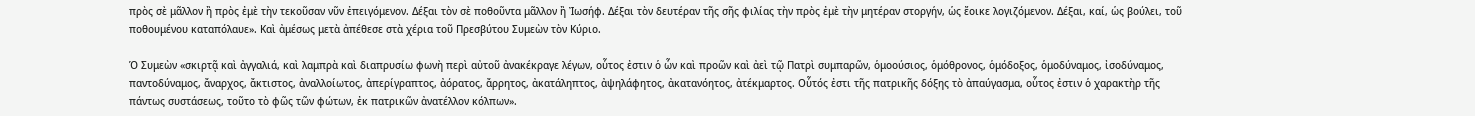πρὸς σὲ μᾶλλον ἢ πρὸς ἐμὲ τὴν τεκοῦσαν νῦν ἐπειγόμενον. Δέξαι τὸν σὲ ποθοῦντα μᾶλλον ἢ Ἰωσήφ. Δέξαι τὸν δευτέραν τῆς σῆς φιλίας τὴν πρὸς ἐμὲ τὴν μητέραν στοργήν, ὡς ἔοικε λογιζόμενον. Δέξαι, καί, ὡς βούλει, τοῦ ποθουμένου καταπόλαυε». Καὶ ἀμέσως μετὰ ἀπέθεσε στὰ χέρια τοῦ Πρεσβύτου Συμεὼν τὸν Κύριο.

Ὁ Συμεὼν «σκιρτᾷ καὶ ἀγγαλιά, καὶ λαμπρὰ καὶ διαπρυσίω φωνὴ περὶ αὐτοῦ ἀνακέκραγε λέγων, οὗτος ἐστιν ὁ ὧν καὶ προῶν καὶ ἀεὶ τῷ Πατρὶ συμπαρῶν, ὁμοούσιος, ὁμόθρονος, ὁμόδοξος, ὁμοδύναμος, ἰσοδύναμος, παντοδύναμος, ἄναρχος, ἄκτιστος, ἀναλλοίωτος, ἀπερίγραπτος, ἀόρατος, ἄρρητος, ἀκατάληπτος, ἀψηλάφητος, ἀκατανόητος, ἀτέκμαρτος. Οὗτός ἐστι τῆς πατρικῆς δόξης τὸ ἀπαύγασμα, οὗτος ἐστιν ὁ χαρακτὴρ τῆς πάντως συστάσεως, τοῦτο τὸ φῶς τῶν φώτων, ἐκ πατρικῶν ἀνατέλλον κόλπων».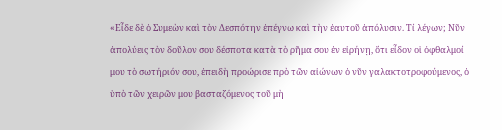«Εἶδε δὲ ὁ Συμεὼν καὶ τὸν Δεσπότην ἐπέγνω καὶ τὴν ἐαυτοῦ ἀπόλυσιν. Τί λέγων; Νῦν ἀπολύεις τὸν δοῦλον σου δέσποτα κατὰ τὸ ρῆμα σου ἐν εἰρήνῃ, ὅτι εἶδον οἱ ὀφθαλμοί μου τὸ σωτήριόν σου, ἐπειδὴ προώρισε πρὸ τῶν αἰώνων ὁ νῦν γαλακτοτροφούμενος, ὁ ὑπὸ τῶν χειρῶν μου βασταζόμενος τοῦ μὴ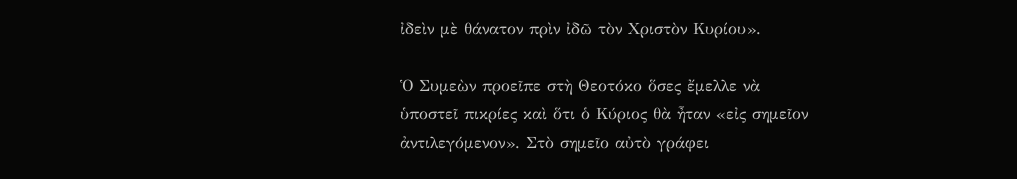ἰδεὶν μὲ θάνατον πρὶν ἰδῶ τὸν Χριστὸν Κυρίου».

Ὁ Συμεὼν προεῖπε στὴ Θεοτόκο ὅσες ἔμελλε νὰ ὑποστεῖ πικρίες καὶ ὅτι ὁ Κύριος θὰ ἦταν «εἰς σημεῖον ἀντιλεγόμενον». Στὸ σημεῖο αὐτὸ γράφει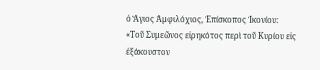ὁ Ἅγιος Ἀμφιλόχιος, Ἐπίσκοπος Ἰκονίου: «Τοῦ Συμεῶνος εἰρηκότος περὶ τοῦ Κυρίου εἰς ἐξάκουστον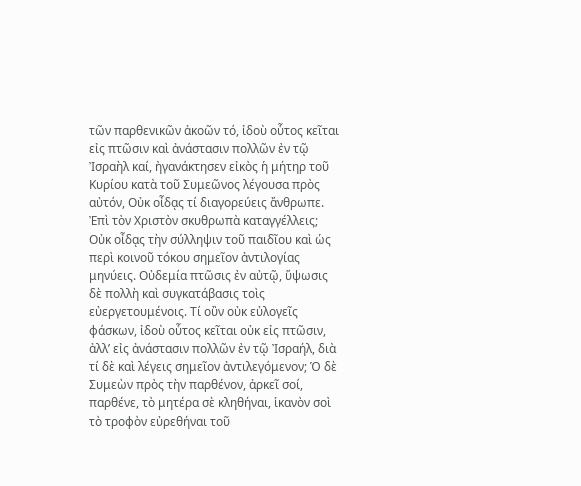τῶν παρθενικῶν ἀκοῶν τό, ἰδοὺ οὗτος κεῖται εἰς πτῶσιν καὶ ἀνάστασιν πολλῶν ἐν τῷ Ἰσραὴλ καί, ἠγανάκτησεν εἰκὸς ἡ μήτηρ τοῦ Κυρίου κατὰ τοῦ Συμεῶνος λέγουσα πρὸς αὐτόν, Οὐκ οἶδᾳς τί διαγορεύεις ἄνθρωπε. Ἐπὶ τὸν Χριστὸν σκυθρωπὰ καταγγέλλεις; Οὐκ οἶδᾳς τὴν σύλληψιν τοῦ παιδῖου καὶ ὡς περὶ κοινοῦ τόκου σημεῖον ἀντιλογίας μηνύεις. Οὐδεμία πτῶσις ἐν αὐτῷ, ὕψωσις δὲ πολλὴ καὶ συγκατάβασις τοὶς εὐεργετουμένοις. Τί οὒν οὐκ εὐλογεῖς φάσκων, ἰδοὺ οὗτος κεῖται οὐκ εἰς πτῶσιν, ἀλλ’ εἰς ἀνάστασιν πολλῶν ἐν τῷ Ἰσραήλ, διὰ τί δὲ καὶ λέγεις σημεῖον ἀντιλεγόμενον; Ὁ δὲ Συμεὼν πρὸς τὴν παρθένον, ἀρκεῖ σοί, παρθένε, τὸ μητέρα σὲ κληθήναι, ἱκανὸν σοὶ τὸ τροφὸν εὐρεθήναι τοῦ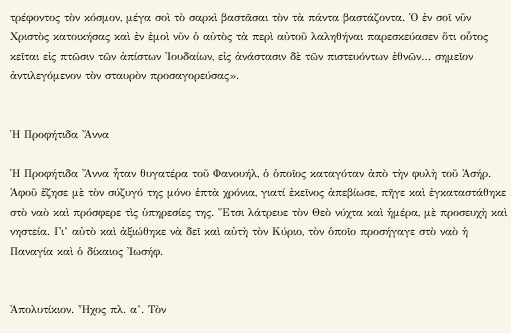τρέφοντος τὸν κόσμον, μέγα σοὶ τὸ σαρκὶ βαστᾶσαι τὸν τὰ πάντα βαστάζοντα. Ὁ ἐν σοῖ νῦν Χριστὸς κατοικήσας καὶ ἐν ἐμοὶ νῦν ὁ αὐτὸς τὰ περὶ αὐτοῦ λαληθήναι παρεσκεύασεν ὅτι οὗτος κεῖται εἰς πτῶσιν τῶν ἀπίστων Ἰουδαίων, εἰς ἀνάστασιν δὲ τῶν πιστευόντων ἐθνῶν… σημεῖον ἀντιλεγόμενον τὸν σταυρὸν προσαγορεύσας».


Ἡ Προφήτιδα Ἄννα

Ἡ Προφήτιδα Ἄννα ἦταν θυγατέρα τοῦ Φανουήλ, ὁ ὁποῖος καταγόταν ἀπὸ τὴν φυλὴ τοῦ Ἀσήρ. Ἀφοῦ ἔζησε μὲ τὸν σύζυγό της μόνο ἑπτὰ χρόνια, γιατί ἐκεῖνος ἀπεβίωσε, πῆγε καὶ ἐγκαταστάθηκε στὸ ναὸ καὶ πρόσφερε τὶς ὑπηρεσίες της. Ἔτσι λάτρευε τὸν Θεὸ νύχτα καὶ ἡμέρα, μὲ προσευχὴ καὶ νηστεία. Γι’ αὐτὸ καὶ ἀξιώθηκε νὰ δεῖ καὶ αὐτὴ τὸν Κύριο, τὸν ὁποῖο προσήγαγε στὸ ναὸ ἡ Παναγία καὶ ὁ δίκαιος Ἰωσήφ.


Ἀπολυτίκιον. Ἦχος πλ. α’. Τὸν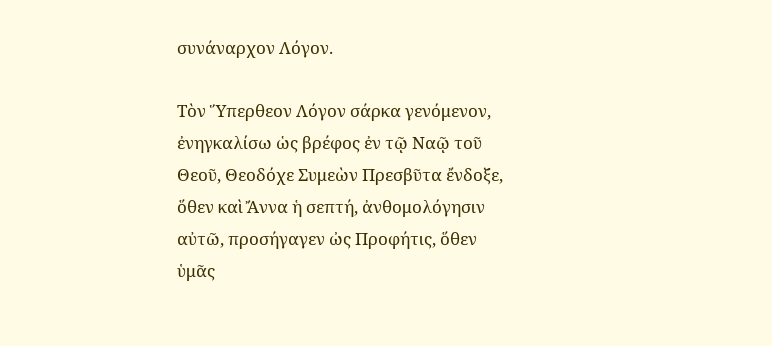συνάναρχον Λόγον.

Τὸν Ὕπερθεον Λόγον σάρκα γενόμενον, ἐνηγκαλίσω ὡς βρέφος ἐν τῷ Ναῷ τοῦ Θεοῦ, Θεοδόχε Συμεὼν Πρεσβῦτα ἔνδοξε, ὅθεν καὶ Ἄννα ἡ σεπτή, ἀνθομολόγησιν αὐτῶ, προσήγαγεν ὠς Προφήτις, ὅθεν ὑμᾶς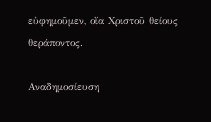εὐφημοῦμεν, οἴα Χριστοῦ θείους θεράποντος.

Αναδημοσίευση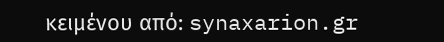κειμένου από: synaxarion.gr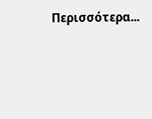Περισσότερα...